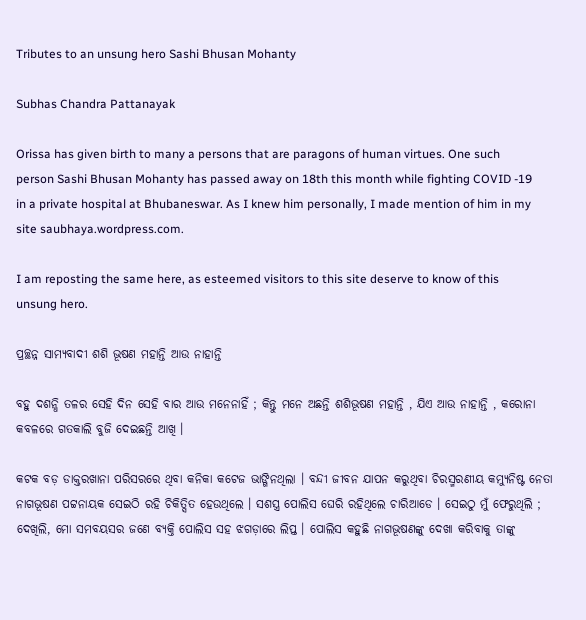Tributes to an unsung hero Sashi Bhusan Mohanty

Subhas Chandra Pattanayak

Orissa has given birth to many a persons that are paragons of human virtues. One such person Sashi Bhusan Mohanty has passed away on 18th this month while fighting COVID -19 in a private hospital at Bhubaneswar. As I knew him personally, I made mention of him in my site saubhaya.wordpress.com.

I am reposting the same here, as esteemed visitors to this site deserve to know of this unsung hero.

ପ୍ରଚ୍ଛନ୍ନ ସାମ୍ୟବାଦୀ ଶଶି ଭୂଷଣ ମହାନ୍ତି ଆଉ ନାହାନ୍ତି

ବହୁ ଦଶନ୍ଧି ତଳର ସେହି ଦିନ ସେହି ବାର ଆଉ ମନେନାହିଁ ; କିନ୍ତୁ ମନେ ଅଛନ୍ତି ଶଶିଭୂଷଣ ମହାନ୍ତି , ଯିଏ ଆଉ ନାହାନ୍ତି , କରୋନା କବଳରେ ଗତକାଲି ବୁଜି ଦେଇଛନ୍ତି ଆଖି ।

କଟକ ବଡ଼ ଡାକ୍ତରଖାନା ପରିସରରେ ଥିବା କନିକା କଟେଜ ଭାଙ୍ଗିନଥିଲା । ବନ୍ଦୀ ଜୀବନ ଯାପନ କରୁଥିବା ଚିରସ୍ମରଣୀୟ କମ୍ୟୁନିଷ୍ଟ ନେତା ନାଗଭୂଷଣ ପଟ୍ଟନାୟକ ସେଇଠି ରହି ଚିକିତ୍ସିତ ହେଉଥିଲେ । ସଶସ୍ତ୍ର ପୋଲିସ ଘେରି ରହିଥିଲେ ଚାରିଆଡେ । ସେଇଠୁ ମୁଁ ଫେରୁଥିଲି ; ଦେଖିଲି, ମୋ ସମବୟସର ଜଣେ ବ୍ୟକ୍ତି ପୋଲିସ ସହ ଝଗଡ଼ାରେ ଲିପ୍ତ । ପୋଲିସ କହୁଛି ନାଗଭୂଷଣଙ୍କୁ ଦେଖା କରିବାକୁ ତାଙ୍କୁ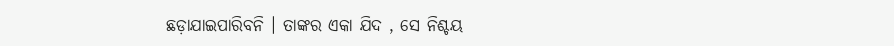ଛଡ଼ାଯାଇପାରିବନି । ତାଙ୍କର ଏକା ଯିଦ , ସେ ନିଶ୍ଚୟ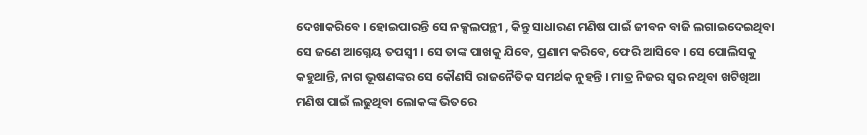ଦେଖାକରିବେ । ହୋଇପାରନ୍ତି ସେ ନକ୍ସଲପନ୍ଥୀ , କିନ୍ତୁ ସାଧାରଣ ମଣିଷ ପାଇଁ ଜୀବନ ବାଜି ଲଗାଇଦେଇଥିବା ସେ ଜଣେ ଆଗ୍ନେୟ ତପସ୍ଵୀ । ସେ ତାଙ୍କ ପାଖକୁ ଯିବେ, ପ୍ରଣାମ କରିବେ, ଫେରି ଆସିବେ । ସେ ପୋଲିସକୁ କହୁଥାନ୍ତି, ନାଗ ଭୂଷଣଙ୍କର ସେ କୌଣସି ରାଜନୈତିକ ସମର୍ଥକ ନୁହନ୍ତି । ମାତ୍ର ନିଜର ସ୍ଵର ନଥିବା ଖଟିଖିଆ ମଣିଷ ପାଇଁ ଲଢୁଥିବା ଲୋକଙ୍କ ଭିତରେ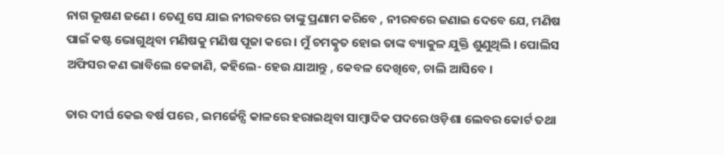ନାଗ ଭୂଷଣ ଜଣେ । ତେଣୁ ସେ ଯାଇ ନୀରବରେ ତାଙ୍କୁ ପ୍ରଣାମ କରିବେ , ନୀରବରେ ଜଣାଇ ଦେବେ ଯେ, ମଣିଷ ପାଇଁ କଷ୍ଟ ଭୋଗୁଥିବା ମଣିଷକୁ ମଣିଷ ପୂଜା କରେ । ମୁଁ ଚମତ୍କୃତ ହୋଇ ତାଙ୍କ ବ୍ୟାକୁଳ ଯୁକ୍ତି ଶୁଣୁଥିଲି । ପୋଲିସ ଅଫିସର କଣ ଭାବିଲେ କେଜାଣି, କହିଲେ- ହେଉ ଯାଆନ୍ତୁ , କେବଳ ଦେଖିବେ, ଚାଲି ଆସିବେ ।

ତାର ଦୀର୍ଘ କେଇ ବର୍ଷ ପରେ , ଇମର୍ଜେନ୍ସି କାଳରେ ହରାଇଥିବା ସାମ୍ବାଦିକ ପଦରେ ଓଡ଼ିଶା ଲେବର କୋର୍ଟ ତଥା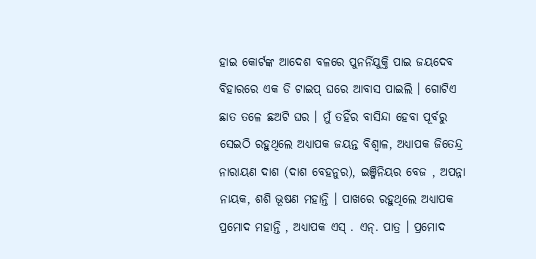ହାଇ କୋର୍ଟଙ୍କ ଆଦେଶ ବଳରେ ପୁନର୍ନିଯୁକ୍ତି ପାଇ ଜୟଦେବ ବିହାରରେ ଏକ ଡି ଟାଇପ୍ ଘରେ ଆବାସ ପାଇଲି । ଗୋଟିଏ ଛାତ ତଳେ ଛଅଟି ଘର । ମୁଁ ତହିଁର ବାସିନ୍ଦା ହେବା ପୂର୍ବରୁ ସେଇଠି ରହୁଥିଲେ ଅଧ୍ୟାପକ ଜୟନ୍ତ ବିଶ୍ଵାଳ, ଅଧ୍ୟାପକ ଜିତେନ୍ଦ୍ର ନାରାୟଣ ଦାଶ (ଦାଶ ବେହନୁର), ଇଞ୍ଜିନିୟର ବେଜ , ଅପନ୍ନା ନାୟକ, ଶଶି ଭୂଷଣ ମହାନ୍ତି । ପାଖରେ ରହୁଥିଲେ ଅଧ୍ୟାପକ ପ୍ରମୋଦ ମହାନ୍ତି , ଅଧ୍ୟାପକ ଏସ୍ . ଏନ୍. ପାତ୍ର । ପ୍ରମୋଦ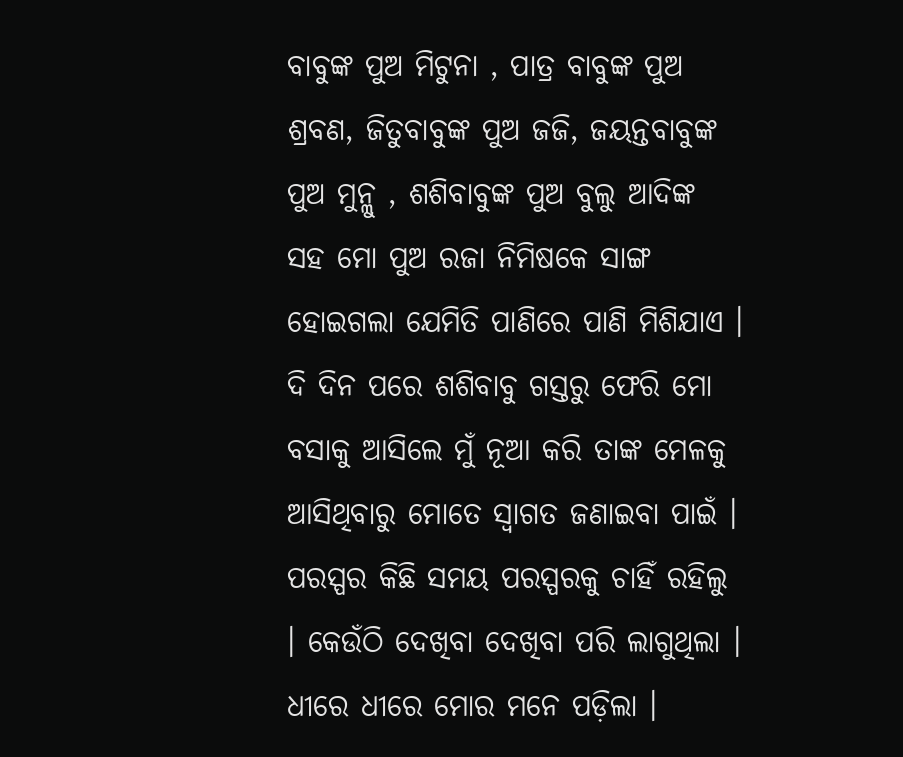ବାବୁଙ୍କ ପୁଅ ମିଟୁନା , ପାତ୍ର ବାବୁଙ୍କ ପୁଅ ଶ୍ରବଣ, ଜିତୁବାବୁଙ୍କ ପୁଅ ଜଜି, ଜୟନ୍ତବାବୁଙ୍କ ପୁଅ ମୁନ୍ଳୁ , ଶଶିବାବୁଙ୍କ ପୁଅ ବୁଲୁ ଆଦିଙ୍କ ସହ ମୋ ପୁଅ ରଜା ନିମିଷକେ ସାଙ୍ଗ ହୋଇଗଲା ଯେମିତି ପାଣିରେ ପାଣି ମିଶିଯାଏ । ଦି ଦିନ ପରେ ଶଶିବାବୁ ଗସ୍ତରୁ ଫେରି ମୋ ବସାକୁ ଆସିଲେ ମୁଁ ନୂଆ କରି ତାଙ୍କ ମେଳକୁ ଆସିଥିବାରୁ ମୋତେ ସ୍ଵାଗତ ଜଣାଇବା ପାଇଁ । ପରସ୍ପର କିଛି ସମୟ ପରସ୍ପରକୁ ଚାହିଁ ରହିଲୁ । କେଉଁଠି ଦେଖିବା ଦେଖିବା ପରି ଲାଗୁଥିଲା । ଧୀରେ ଧୀରେ ମୋର ମନେ ପଡ଼ିଲା ।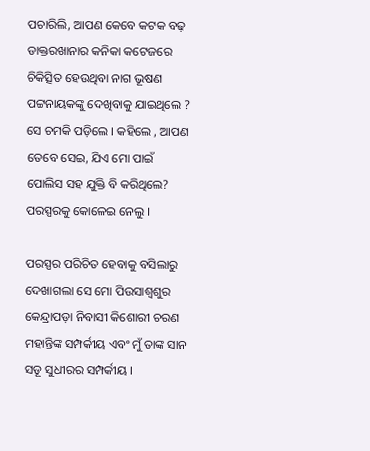ପଚାରିଲି, ଆପଣ କେବେ କଟକ ବଢ଼ ଡାକ୍ତରଖାନାର କନିକା କଟେଜରେ ଚିକିତ୍ସିତ ହେଉଥିବା ନାଗ ଭୂଷଣ ପଟ୍ଟନାୟକଙ୍କୁ ଦେଖିବାକୁ ଯାଇଥିଲେ ? ସେ ଚମକି ପଡ଼ିଲେ । କହିଲେ , ଆପଣ ତେବେ ସେଇ, ଯିଏ ମୋ ପାଇଁ ପୋଲିସ ସହ ଯୁକ୍ତି ବି କରିଥିଲେ? ପରସ୍ପରକୁ କୋଳେଇ ନେଲୁ ।

ପରସ୍ପର ପରିଚିତ ହେବାକୁ ବସିଲାରୁ ଦେଖାଗଲା ସେ ମୋ ପିଉସାଶ୍ଵଶୁର କେନ୍ଦ୍ରାପଡ଼ା ନିବାସୀ କିଶୋରୀ ଚରଣ ମହାନ୍ତିଙ୍କ ସମ୍ପର୍କୀୟ ଏବଂ ମୁଁ ତାଙ୍କ ସାନ ସଡୂ ସୁଧୀରର ସମ୍ପର୍କୀୟ ।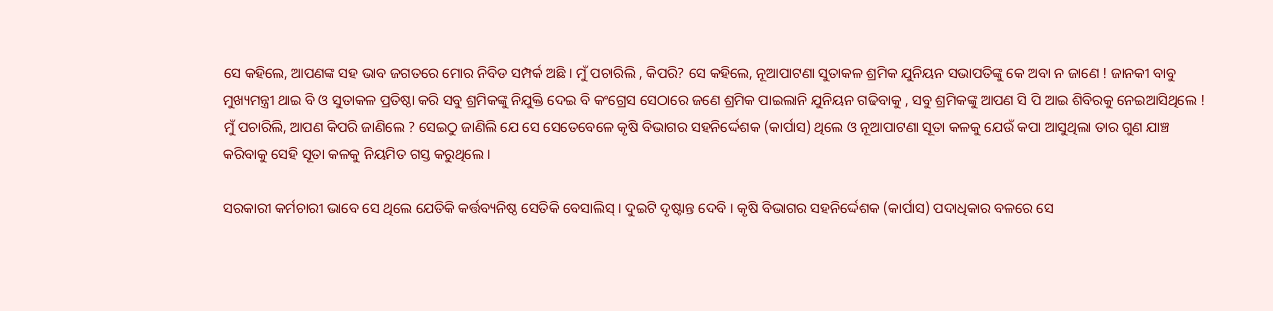ସେ କହିଲେ, ଆପଣଙ୍କ ସହ ଭାବ ଜଗତରେ ମୋର ନିବିଡ ସମ୍ପର୍କ ଅଛି । ମୁଁ ପଚାରିଲି , କିପରି? ସେ କହିଲେ, ନୂଆପାଟଣା ସୁତାକଳ ଶ୍ରମିକ ଯୁନିୟନ ସଭାପତିଙ୍କୁ କେ ଅବା ନ ଜାଣେ ! ଜାନକୀ ବାବୁ ମୁଖ୍ୟମନ୍ତ୍ରୀ ଥାଇ ବି ଓ ସୁତାକଳ ପ୍ରତିଷ୍ଠା କରି ସବୁ ଶ୍ରମିକଙ୍କୁ ନିଯୁକ୍ତି ଦେଇ ବି କଂଗ୍ରେସ ସେଠାରେ ଜଣେ ଶ୍ରମିକ ପାଇଲାନି ଯୁନିୟନ ଗଢିବାକୁ , ସବୁ ଶ୍ରମିକଙ୍କୁ ଆପଣ ସି ପି ଆଇ ଶିବିରକୁ ନେଇଆସିଥିଲେ ! ମୁଁ ପଚାରିଲି, ଆପଣ କିପରି ଜାଣିଲେ ? ସେଇଠୁ ଜାଣିଲି ଯେ ସେ ସେତେବେଳେ କୃଷି ବିଭାଗର ସହନିର୍ଦ୍ଦେଶକ (କାର୍ପାସ) ଥିଲେ ଓ ନୂଆପାଟଣା ସୂତା କଳକୁ ଯେଉଁ କପା ଆସୁଥିଲା ତାର ଗୁଣ ଯାଞ୍ଚ କରିବାକୁ ସେହି ସୂତା କଳକୁ ନିୟମିତ ଗସ୍ତ କରୁଥିଲେ ।

ସରକାରୀ କର୍ମଚାରୀ ଭାବେ ସେ ଥିଲେ ଯେତିକି କର୍ତ୍ତବ୍ୟନିଷ୍ଠ ସେତିକି ବେସାଲିସ୍ । ଦୁଇଟି ଦୃଷ୍ଟାନ୍ତ ଦେବି । କୃଷି ବିଭାଗର ସହନିର୍ଦ୍ଦେଶକ (କାର୍ପାସ) ପଦାଧିକାର ବଳରେ ସେ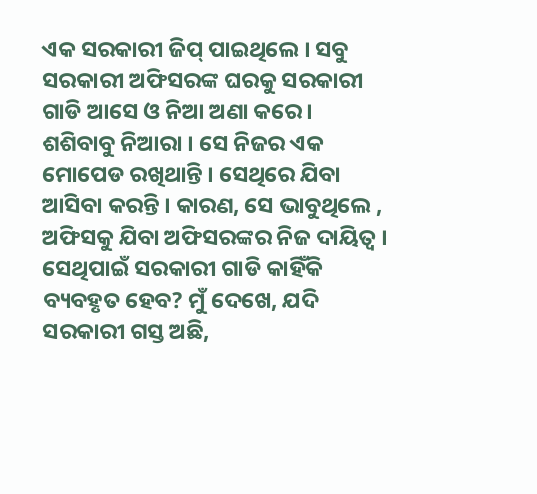ଏକ ସରକାରୀ ଜିପ୍ ପାଇଥିଲେ । ସବୁ ସରକାରୀ ଅଫିସରଙ୍କ ଘରକୁ ସରକାରୀ ଗାଡି ଆସେ ଓ ନିଆ ଅଣା କରେ । ଶଶିବାବୁ ନିଆରା । ସେ ନିଜର ଏକ ମୋପେଡ ରଖିଥାନ୍ତି । ସେଥିରେ ଯିବା ଆସିବା କରନ୍ତି । କାରଣ, ସେ ଭାବୁଥିଲେ , ଅଫିସକୁ ଯିବା ଅଫିସରଙ୍କର ନିଜ ଦାୟିତ୍ଵ । ସେଥିପାଇଁ ସରକାରୀ ଗାଡି କାହିଁକି ବ୍ୟବହୃତ ହେବ? ମୁଁ ଦେଖେ, ଯଦି ସରକାରୀ ଗସ୍ତ ଅଛି,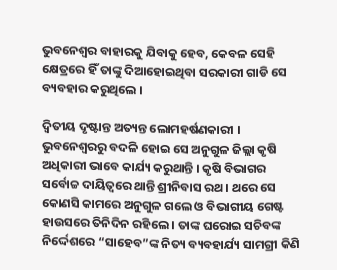ଭୁବନେଶ୍ଵର ବାହାରକୁ ଯିବାକୁ ହେବ, କେବଳ ସେହି କ୍ଷେତ୍ରରେ ହିଁ ତାଙ୍କୁ ଦିଆହୋଇଥିବା ସରକାରୀ ଗାଡି ସେ ବ୍ୟବହାର କରୁଥିଲେ ।

ଦ୍ଵିତୀୟ ଦୃଷ୍ଟାନ୍ତ ଅତ୍ୟନ୍ତ ଲୋମହର୍ଷଣକାରୀ । ଭୁବନେଶ୍ଵରରୁ ବଦଳି ହୋଇ ସେ ଅନୁଗୁଳ ଜିଲ୍ଲା କୃଷି ଅଧିକାରୀ ଭାବେ କାର୍ଯ୍ୟ କରୁଥାନ୍ତି । କୃଷି ବିଭାଗର ସର୍ବୋଚ୍ଚ ଦାୟିତ୍ବରେ ଥାନ୍ତି ଶ୍ରୀନିବାସ ରଥ । ଥରେ ସେ କୋଣସି କାମରେ ଅନୁଗୁଳ ଗଲେ ଓ ବିଭାଗୀୟ ଗେଷ୍ଟ ହାଉସରେ ତିନିଦିନ ରହିଲେ । ତାଙ୍କ ଘରୋଇ ସଚିବଙ୍କ ନିର୍ଦ୍ଦେଶରେ “ସାହେବ”ଙ୍କ ନିତ୍ୟ ବ୍ୟବହାର୍ଯ୍ୟ ସାମଗ୍ରୀ କିଣି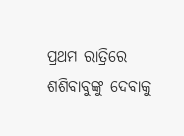ପ୍ରଥମ ରାତ୍ରିରେ ଶଶିବାବୁଙ୍କୁ ଦେବାକୁ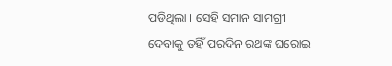ପଡିଥିଲା । ସେହି ସମାନ ସାମଗ୍ରୀ ଦେବାକୁ ତହିଁ ପରଦିନ ରଥଙ୍କ ଘରୋଇ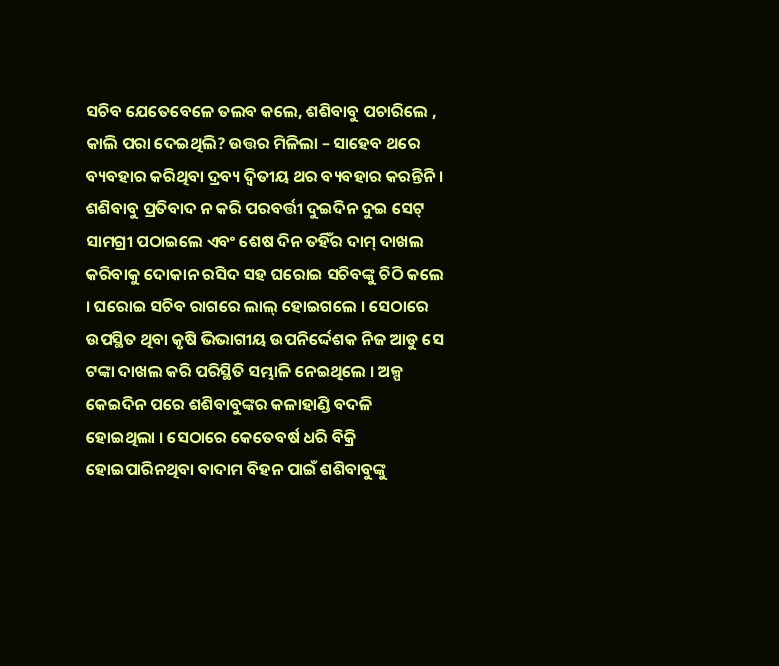ସଚିବ ଯେତେବେଳେ ତଲବ କଲେ, ଶଶିବାବୁ ପଚାରିଲେ , କାଲି ପରା ଦେଇଥିଲି? ଉତ୍ତର ମିଳିଲା – ସାହେବ ଥରେ ବ୍ୟବହାର କରିଥିବା ଦ୍ରବ୍ୟ ଦ୍ଵିତୀୟ ଥର ବ୍ୟବହାର କରନ୍ତିନି । ଶଶିବାବୁ ପ୍ରତିବାଦ ନ କରି ପରବର୍ତ୍ତୀ ଦୁଇଦିନ ଦୁଇ ସେଟ୍ ସାମଗ୍ରୀ ପଠାଇଲେ ଏବଂ ଶେଷ ଦିନ ତହିଁର ଦାମ୍ ଦାଖଲ କରିବାକୁ ଦୋକାନ ରସିଦ ସହ ଘରୋଇ ସଚିବଙ୍କୁ ଚିଠି କଲେ । ଘରୋଇ ସଚିବ ରାଗରେ ଲାଲ୍ ହୋଇଗଲେ । ସେଠାରେ ଉପସ୍ଥିତ ଥିବା କୃଷି ଭିଭାଗୀୟ ଉପନିର୍ଦ୍ଦେଶକ ନିଜ ଆଡୁ ସେ ଟଙ୍କା ଦାଖଲ କରି ପରିସ୍ଥିତି ସମ୍ଭାଳି ନେଇଥିଲେ । ଅଳ୍ପ କେଇଦିନ ପରେ ଶଶିବାବୁଙ୍କର କଳାହାଣ୍ଡି ବଦଳି ହୋଇଥିଲା । ସେଠାରେ କେତେବର୍ଷ ଧରି ବିକ୍ରି ହୋଇପାରିନଥିବା ବାଦାମ ବିହନ ପାଇଁ ଶଶିବାବୁଙ୍କୁ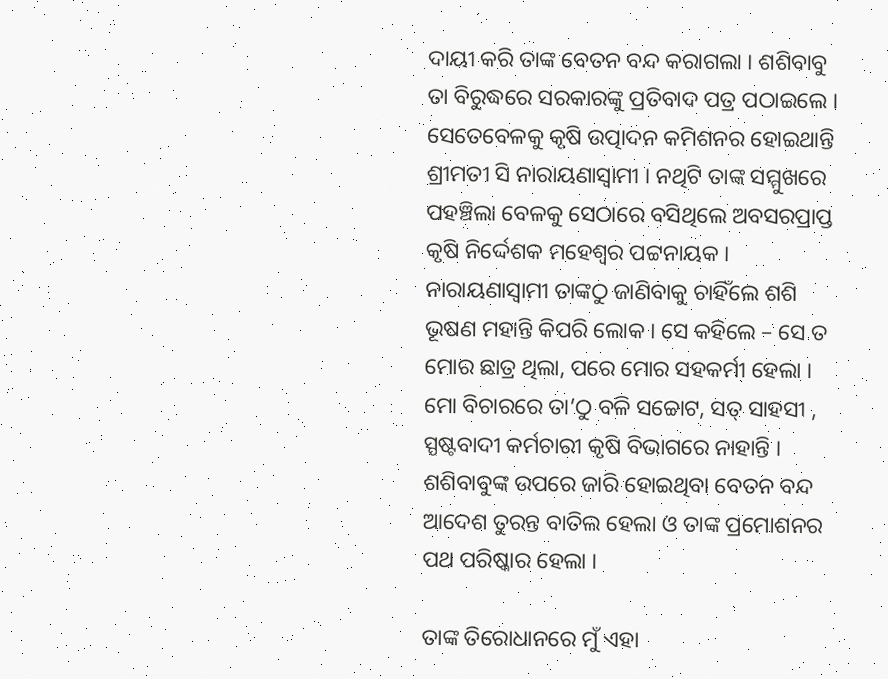ଦାୟୀ କରି ତାଙ୍କ ବେତନ ବନ୍ଦ କରାଗଲା । ଶଶିବାବୁ ତା ବିରୁଦ୍ଧରେ ସରକାରଙ୍କୁ ପ୍ରତିବାଦ ପତ୍ର ପଠାଇଲେ । ସେତେବେଳକୁ କୃଷି ଉତ୍ପାଦନ କମିଶନର ହୋଇଥାନ୍ତି ଶ୍ରୀମତୀ ସି ନାରାୟଣାସ୍ଵାମୀ । ନଥିଟି ତାଙ୍କ ସମ୍ମୁଖରେ ପହଞ୍ଚିଲା ବେଳକୁ ସେଠାରେ ବସିଥିଲେ ଅବସରପ୍ରାପ୍ତ କୃଷି ନିର୍ଦ୍ଦେଶକ ମହେଶ୍ଵର ପଟ୍ଟନାୟକ । ନାରାୟଣାସ୍ଵାମୀ ତାଙ୍କଠୁ ଜାଣିବାକୁ ଚାହିଁଲେ ଶଶି ଭୂଷଣ ମହାନ୍ତି କିପରି ଲୋକ । ସେ କହିଲେ – ସେ ତ ମୋର ଛାତ୍ର ଥିଲା, ପରେ ମୋର ସହକର୍ମୀ ହେଲା । ମୋ ବିଚାରରେ ତା’ଠୁ ବଳି ସଚ୍ଚୋଟ, ସତ୍ ସାହସୀ , ସ୍ପଷ୍ଟବାଦୀ କର୍ମଚାରୀ କୃଷି ବିଭାଗରେ ନାହାନ୍ତି । ଶଶିବାବୁଙ୍କ ଉପରେ ଜାରି ହୋଇଥିବା ବେତନ ବନ୍ଦ ଆଦେଶ ତୁରନ୍ତ ବାତିଲ ହେଲା ଓ ତାଙ୍କ ପ୍ରମୋଶନର ପଥ ପରିଷ୍କାର ହେଲା ।

ତାଙ୍କ ତିରୋଧାନରେ ମୁଁ ଏହା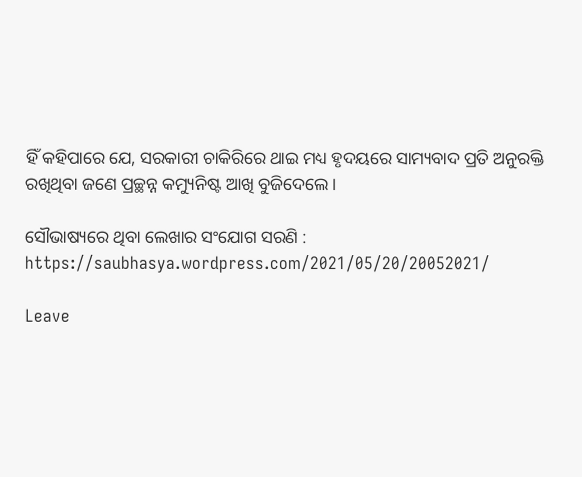ହିଁ କହିପାରେ ଯେ, ସରକାରୀ ଚାକିରିରେ ଥାଇ ମଧ୍ୟ ହୃଦୟରେ ସାମ୍ୟବାଦ ପ୍ରତି ଅନୁରକ୍ତି ରଖିଥିବା ଜଣେ ପ୍ରଚ୍ଛନ୍ନ କମ୍ୟୁନିଷ୍ଟ ଆଖି ବୁଜିଦେଲେ ।

ସୌଭାଷ୍ୟରେ ଥିବା ଲେଖାର ସଂଯୋଗ ସରଣି : https://saubhasya.wordpress.com/2021/05/20/20052021/

Leave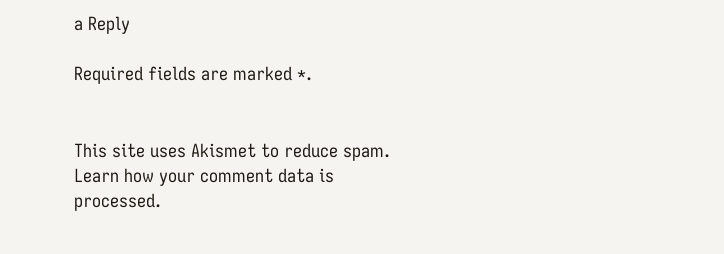a Reply

Required fields are marked *.


This site uses Akismet to reduce spam. Learn how your comment data is processed.